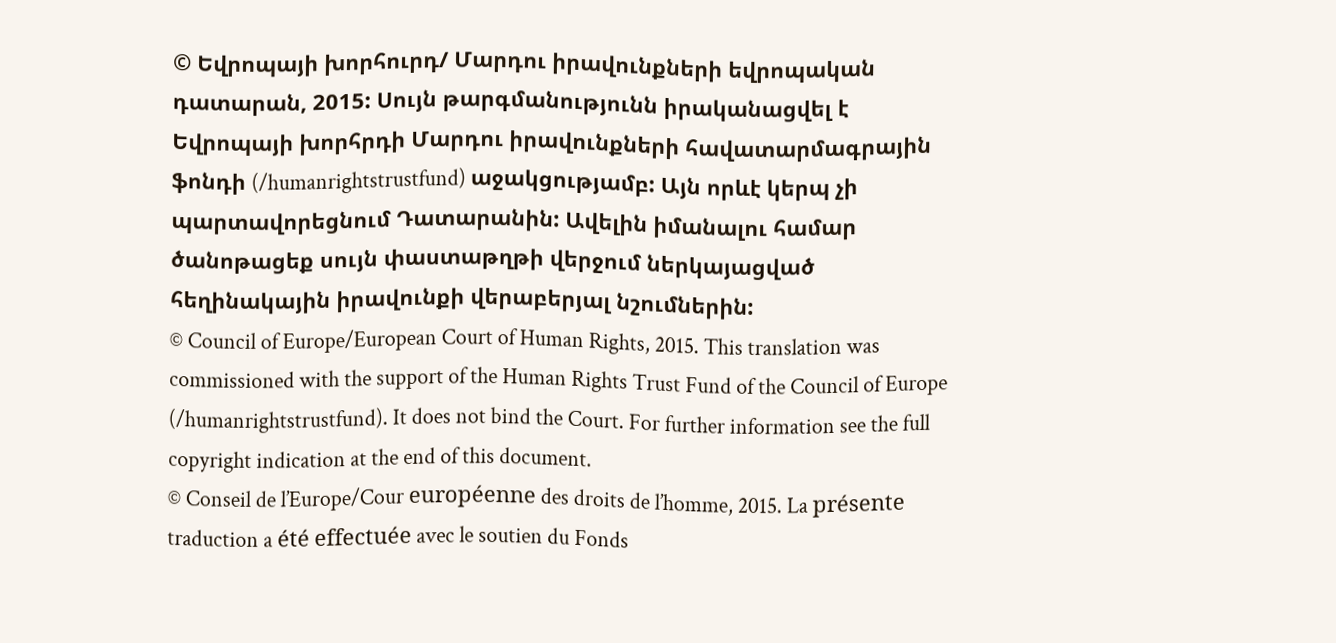© Եվրոպայի խորհուրդ/ Մարդու իրավունքների եվրոպական դատարան, 2015: Սույն թարգմանությունն իրականացվել է Եվրոպայի խորհրդի Մարդու իրավունքների հավատարմագրային ֆոնդի (/humanrightstrustfund) աջակցությամբ: Այն որևէ կերպ չի պարտավորեցնում Դատարանին: Ավելին իմանալու համար ծանոթացեք սույն փաստաթղթի վերջում ներկայացված հեղինակային իրավունքի վերաբերյալ նշումներին:
© Council of Europe/European Court of Human Rights, 2015. This translation was commissioned with the support of the Human Rights Trust Fund of the Council of Europe (/humanrightstrustfund). It does not bind the Court. For further information see the full copyright indication at the end of this document.
© Conseil de l’Europe/Cour européenne des droits de l’homme, 2015. La présente traduction a été effectuée avec le soutien du Fonds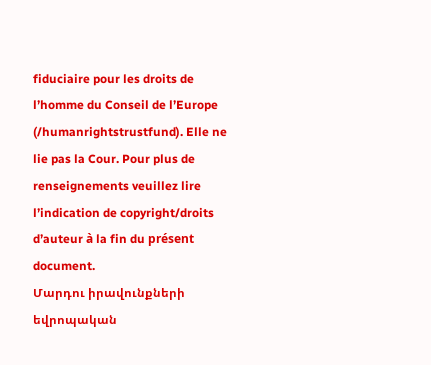fiduciaire pour les droits de l’homme du Conseil de l’Europe (/humanrightstrustfund). Elle ne lie pas la Cour. Pour plus de renseignements veuillez lire l’indication de copyright/droits d’auteur à la fin du présent document.
Մարդու իրավունքների եվրոպական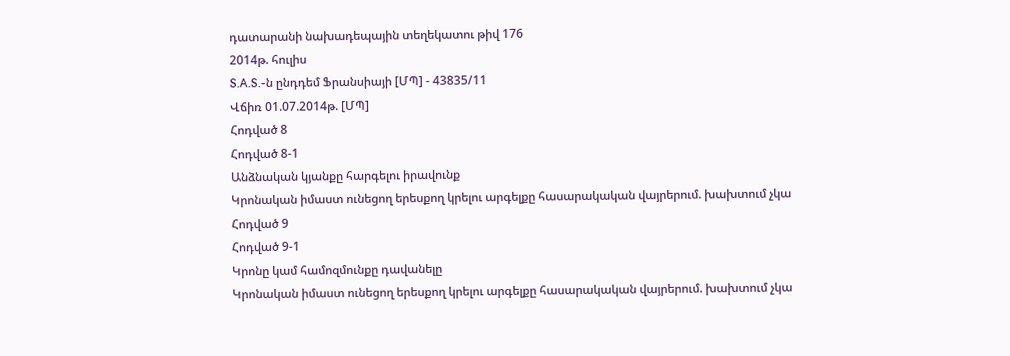դատարանի նախադեպային տեղեկատու թիվ 176
2014թ. հուլիս
S.A.S.-ն ընդդեմ Ֆրանսիայի [ՄՊ] - 43835/11
Վճիռ 01.07.2014թ. [ՄՊ]
Հոդված 8
Հոդված 8-1
Անձնական կյանքը հարգելու իրավունք
Կրոնական իմաստ ունեցող երեսքող կրելու արգելքը հասարակական վայրերում. խախտում չկա
Հոդված 9
Հոդված 9-1
Կրոնը կամ համոզմունքը դավանելը
Կրոնական իմաստ ունեցող երեսքող կրելու արգելքը հասարակական վայրերում. խախտում չկա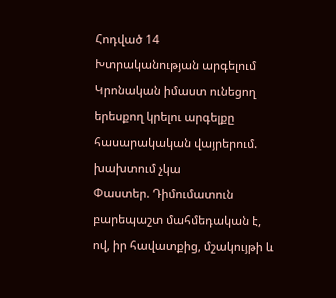Հոդված 14
Խտրականության արգելում
Կրոնական իմաստ ունեցող երեսքող կրելու արգելքը հասարակական վայրերում. խախտում չկա
Փաստեր. Դիմումատուն բարեպաշտ մահմեդական է, ով, իր հավատքից, մշակույթի և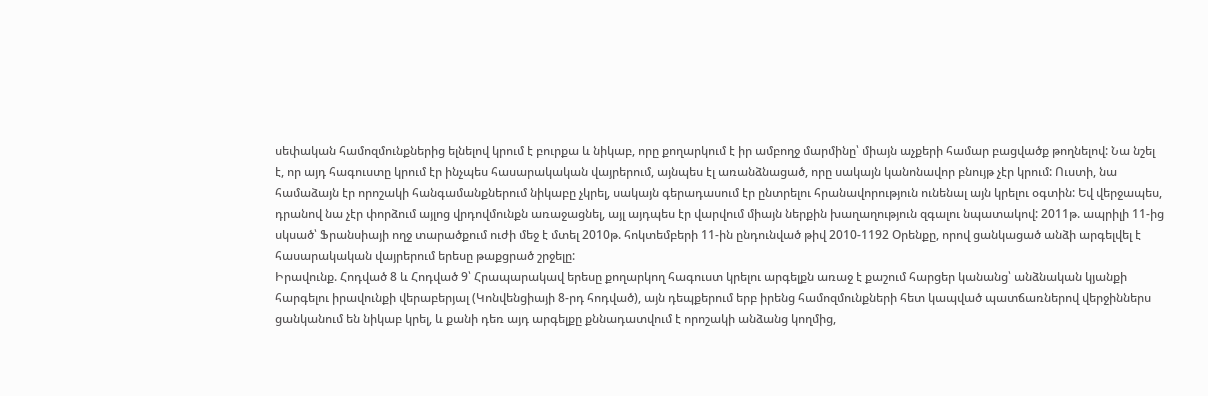սեփական համոզմունքներից ելնելով կրում է բուրքա և նիկաբ, որը քողարկում է իր ամբողջ մարմինը՝ միայն աչքերի համար բացվածք թողնելով: Նա նշել է, որ այդ հագուստը կրում էր ինչպես հասարակական վայրերում, այնպես էլ առանձնացած, որը սակայն կանոնավոր բնույթ չէր կրում: Ուստի, նա համաձայն էր որոշակի հանգամանքներում նիկաբը չկրել, սակայն գերադասում էր ընտրելու հրանավորություն ունենալ այն կրելու օգտին: Եվ վերջապես, դրանով նա չէր փորձում այլոց վրդովմունքն առաջացնել, այլ այդպես էր վարվում միայն ներքին խաղաղություն զգալու նպատակով: 2011թ. ապրիլի 11-ից սկսած՝ Ֆրանսիայի ողջ տարածքում ուժի մեջ է մտել 2010թ. հոկտեմբերի 11-ին ընդունված թիվ 2010-1192 Օրենքը, որով ցանկացած անձի արգելվել է հասարակական վայրերում երեսը թաքցրած շրջելը:
Իրավունք. Հոդված 8 և Հոդված 9՝ Հրապարակավ երեսը քողարկող հագուստ կրելու արգելքն առաջ է քաշում հարցեր կանանց՝ անձնական կյանքի հարգելու իրավունքի վերաբերյալ (Կոնվենցիայի 8-րդ հոդված), այն դեպքերում երբ իրենց համոզմունքների հետ կապված պատճառներով վերջիններս ցանկանում են նիկաբ կրել, և քանի դեռ այդ արգելքը քննադատվում է որոշակի անձանց կողմից,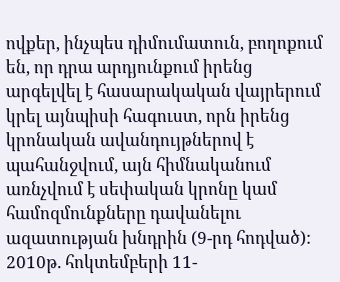ովքեր, ինչպես դիմումատուն, բողոքում են, որ դրա արդյունքում իրենց արգելվել է հասարակական վայրերում կրել այնպիսի հագուստ, որն իրենց կրոնական ավանդույթներով է պահանջվում, այն հիմնականում առնչվում է սեփական կրոնը կամ համոզմունքները դավանելու ազատության խնդրին (9-րդ հոդված):
2010թ. հոկտեմբերի 11-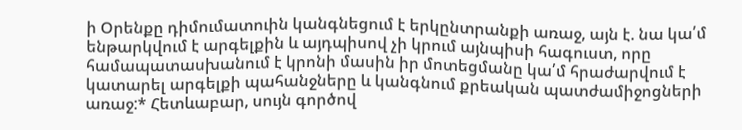ի Օրենքը դիմումատուին կանգնեցում է երկընտրանքի առաջ, այն է. նա կա՛մ ենթարկվում է արգելքին և այդպիսով չի կրում այնպիսի հագուստ, որը համապատասխանում է կրոնի մասին իր մոտեցմանը կա՛մ հրաժարվում է կատարել արգելքի պահանջները և կանգնում քրեական պատժամիջոցների առաջ:* Հետևաբար, սույն գործով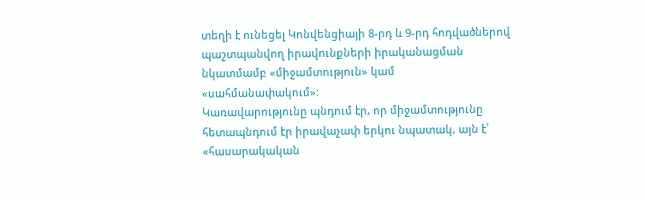տեղի է ունեցել Կոնվենցիայի 8-րդ և 9-րդ հոդվածներով պաշտպանվող իրավունքների իրականացման նկատմամբ «միջամտություն» կամ «սահմանափակում»:
Կառավարությունը պնդում էր, որ միջամտությունը հետապնդում էր իրավաչափ երկու նպատակ, այն է՝ «հասարակական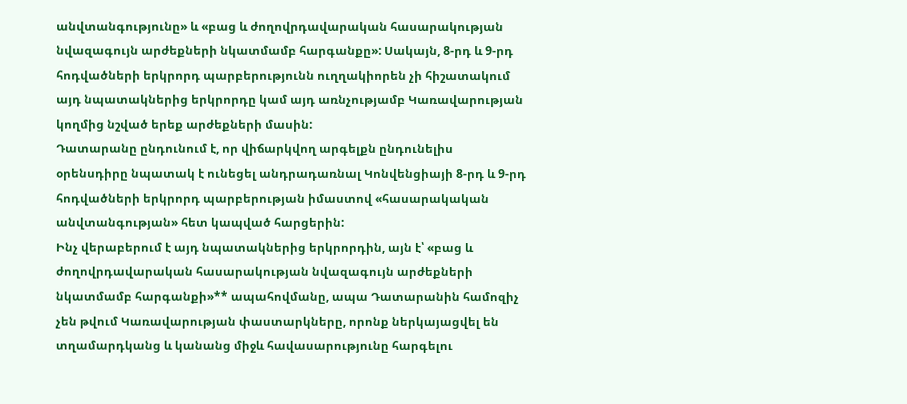անվտանգությունը» և «բաց և ժողովրդավարական հասարակության նվազագույն արժեքների նկատմամբ հարգանքը»: Սակայն, 8-րդ և 9-րդ հոդվածների երկրորդ պարբերությունն ուղղակիորեն չի հիշատակում այդ նպատակներից երկրորդը կամ այդ առնչությամբ Կառավարության կողմից նշված երեք արժեքների մասին:
Դատարանը ընդունում է, որ վիճարկվող արգելքն ընդունելիս օրենսդիրը նպատակ է ունեցել անդրադառնալ Կոնվենցիայի 8-րդ և 9-րդ հոդվածների երկրորդ պարբերության իմաստով «հասարակական անվտանգության» հետ կապված հարցերին:
Ինչ վերաբերում է այդ նպատակներից երկրորդին, այն է՝ «բաց և ժողովրդավարական հասարակության նվազագույն արժեքների նկատմամբ հարգանքի»** ապահովմանը, ապա Դատարանին համոզիչ չեն թվում Կառավարության փաստարկները, որոնք ներկայացվել են տղամարդկանց և կանանց միջև հավասարությունը հարգելու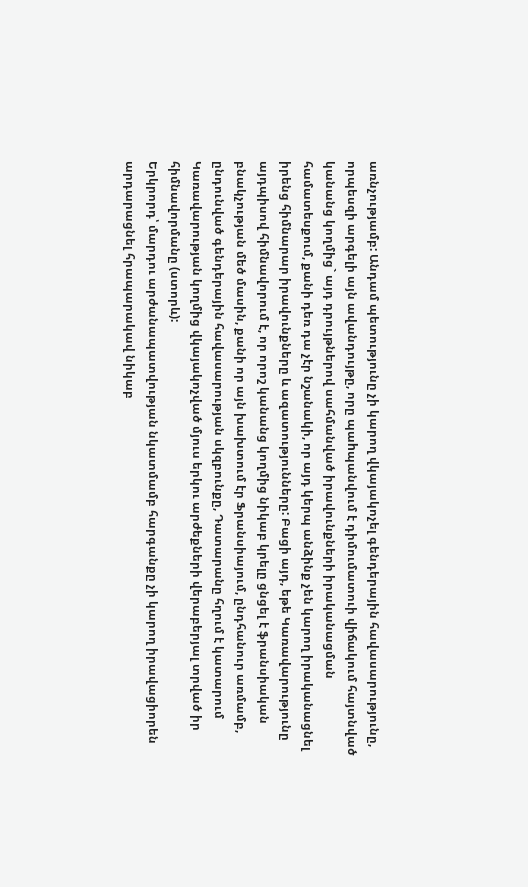առնչությամբ: Անդամ պետությունը չի կարող վկայակոչել գենդերային հավասարությունը, որպեսզի արգելի այն ավանդույթը, որը պաhպանվում է դիմումատուի վիճակում հայտնված կանանց կողմից` այդ դրույթներով սահմանված իրավունքների իրականացման համատեսքում, քանի դեռ դա չէր նշանակի, որ այդ կերպ անձինք չեն կարող իրականացնել իրենց հիմնարար իրավունքները և ազատությունները: Բացի այդ, եթե Կառավարությունը այդպիսով հիմնավորում է, որ որոշ կանանց կողմից նիկաբ կրելը ցնցել է ֆրանսիական բնակչության մեծ մասին, քանի որ այն խախտում էր Ֆրանսիայում, ընդհանուր առմամբ, ընդունված գենդերային հավասարության սկզբունքը, Դատարանը հղում է կատարում Կառավարության կողմից վկայակոչված մյուս երկու արժեքների վերաբերյալ տրված իր հիմնավորմանը (ստորև):
Երկրորդ՝ մարդու արժանապատվության նկատմամբ հարգանքը չի կարող իրավացիորեն արդարացնել հրապարակավ նիկաբ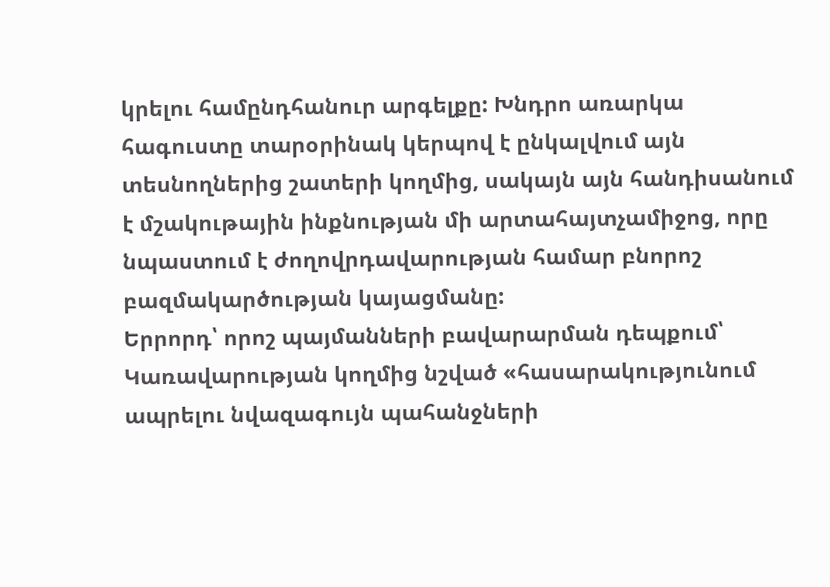կրելու համընդհանուր արգելքը: Խնդրո առարկա հագուստը տարօրինակ կերպով է ընկալվում այն տեսնողներից շատերի կողմից, սակայն այն հանդիսանում է մշակութային ինքնության մի արտահայտչամիջոց, որը նպաստում է ժողովրդավարության համար բնորոշ բազմակարծության կայացմանը:
Երրորդ՝ որոշ պայմանների բավարարման դեպքում՝ Կառավարության կողմից նշված «հասարակությունում ապրելու նվազագույն պահանջների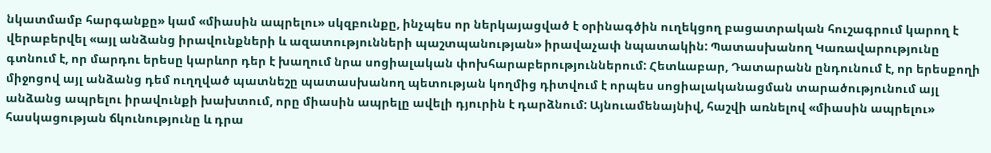նկատմամբ հարգանքը» կամ «միասին ապրելու» սկզբունքը, ինչպես որ ներկայացված է օրինագծին ուղեկցող բացատրական հուշագրում կարող է վերաբերվել «այլ անձանց իրավունքների և ազատությունների պաշտպանության» իրավաչափ նպատակին: Պատասխանող Կառավարությունը գտնում է, որ մարդու երեսը կարևոր դեր է խաղում նրա սոցիալական փոխհարաբերություններում: Հետևաբար, Դատարանն ընդունում է, որ երեսքողի միջոցով այլ անձանց դեմ ուղղված պատնեշը պատասխանող պետության կողմից դիտվում է որպես սոցիալականացման տարածությունում այլ անձանց ապրելու իրավունքի խախտում, որը միասին ապրելը ավելի դյուրին է դարձնում: Այնուամենայնիվ, հաշվի առնելով «միասին ապրելու» հասկացության ճկունությունը և դրա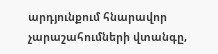արդյունքում հնարավոր չարաշահումների վտանգը,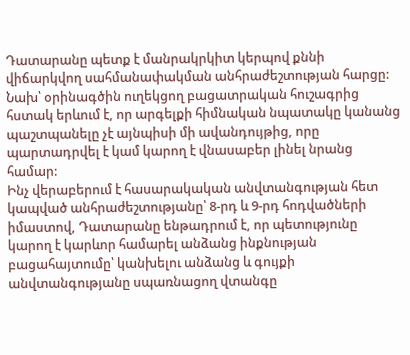Դատարանը պետք է մանրակրկիտ կերպով քննի վիճարկվող սահմանափակման անհրաժեշտության հարցը:
Նախ՝ օրինագծին ուղեկցող բացատրական հուշագրից հստակ երևում է, որ արգելքի հիմնական նպատակը կանանց պաշտպանելը չէ այնպիսի մի ավանդույթից, որը պարտադրվել է կամ կարող է վնասաբեր լինել նրանց համար:
Ինչ վերաբերում է հասարակական անվտանգության հետ կապված անհրաժեշտությանը՝ 8-րդ և 9-րդ հոդվածների իմաստով, Դատարանը ենթադրում է, որ պետությունը կարող է կարևոր համարել անձանց ինքնության բացահայտումը՝ կանխելու անձանց և գույքի անվտանգությանը սպառնացող վտանգը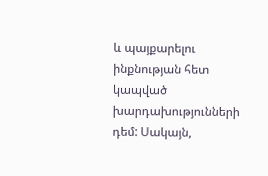և պայքարելու ինքնության հետ կապված խարդախությունների դեմ: Սակայն,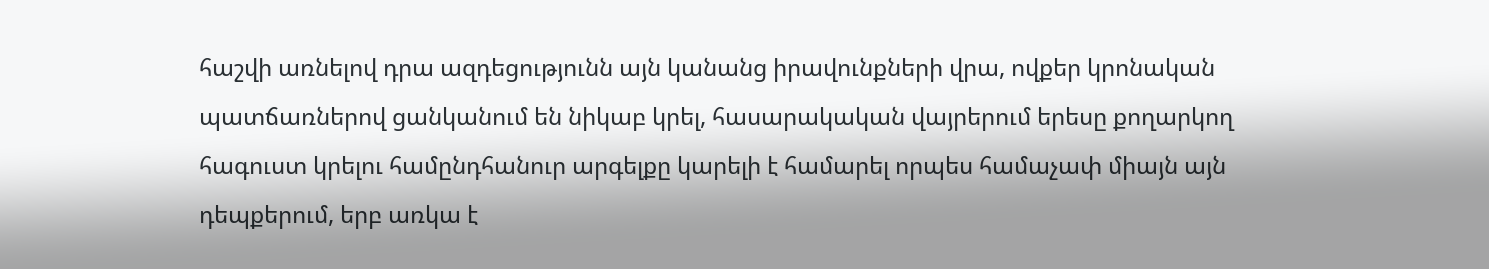հաշվի առնելով դրա ազդեցությունն այն կանանց իրավունքների վրա, ովքեր կրոնական պատճառներով ցանկանում են նիկաբ կրել, հասարակական վայրերում երեսը քողարկող հագուստ կրելու համընդհանուր արգելքը կարելի է համարել որպես համաչափ միայն այն դեպքերում, երբ առկա է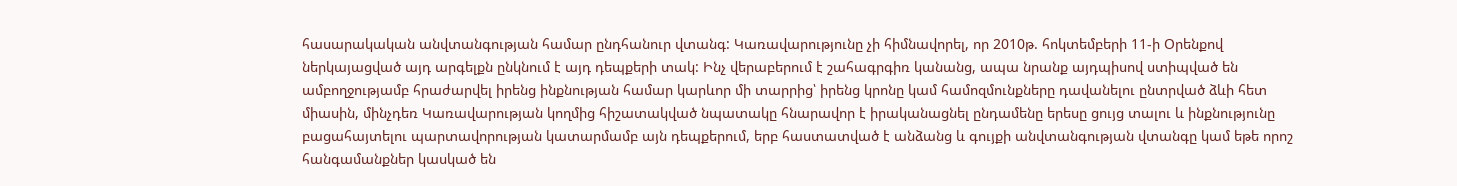հասարակական անվտանգության համար ընդհանուր վտանգ: Կառավարությունը չի հիմնավորել, որ 2010թ. հոկտեմբերի 11-ի Օրենքով ներկայացված այդ արգելքն ընկնում է այդ դեպքերի տակ: Ինչ վերաբերում է շահագրգիռ կանանց, ապա նրանք այդպիսով ստիպված են ամբողջությամբ հրաժարվել իրենց ինքնության համար կարևոր մի տարրից՝ իրենց կրոնը կամ համոզմունքները դավանելու ընտրված ձևի հետ միասին, մինչդեռ Կառավարության կողմից հիշատակված նպատակը հնարավոր է իրականացնել ընդամենը երեսը ցույց տալու և ինքնությունը բացահայտելու պարտավորության կատարմամբ այն դեպքերում, երբ հաստատված է անձանց և գույքի անվտանգության վտանգը կամ եթե որոշ հանգամանքներ կասկած են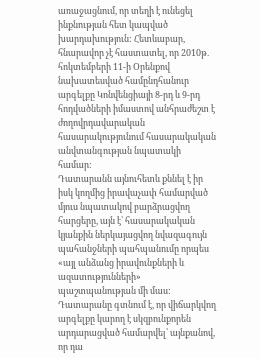առաջացնում, որ տեղի է ունեցել ինքնության հետ կապված խարդախություն: Հետևաբար, հնարավոր չէ հաստատել, որ 2010թ. հոկտեմբերի 11-ի Օրենքով նախատեսված համընդհանուր արգելքը Կոնվենցիայի 8-րդ և 9-րդ հոդվածների իմաստով անհրաժեշտ է ժողովրդավարական հասարակությունում հասարակական անվտանգության նպատակի համար:
Դատարանն այնուհետև քննել է իր իսկ կողմից իրավաչափ համարված մյուս նպատակով բարձրացվող հարցերը, այն է՝ հասարակական կյանքին ներկայացվող նվազագույն պահանջների պահպանումը որպես «այլ անձանց իրավունքների և ազատությունների» պաշտպանության մի մաս: Դատարանը գտնում է, որ վիճարկվող արգելքը կարող է սկզբունքորեն արդարացված համարվել՝ այնքանով, որ դա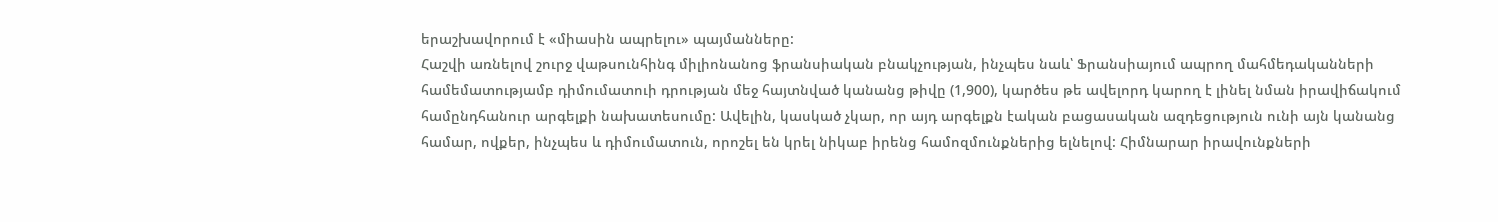երաշխավորում է «միասին ապրելու» պայմանները:
Հաշվի առնելով շուրջ վաթսունհինգ միլիոնանոց ֆրանսիական բնակչության, ինչպես նաև՝ Ֆրանսիայում ապրող մահմեդականների համեմատությամբ դիմումատուի դրության մեջ հայտնված կանանց թիվը (1,900), կարծես թե ավելորդ կարող է լինել նման իրավիճակում համընդհանուր արգելքի նախատեսումը: Ավելին, կասկած չկար, որ այդ արգելքն էական բացասական ազդեցություն ունի այն կանանց համար, ովքեր, ինչպես և դիմումատուն, որոշել են կրել նիկաբ իրենց համոզմունքներից ելնելով: Հիմնարար իրավունքների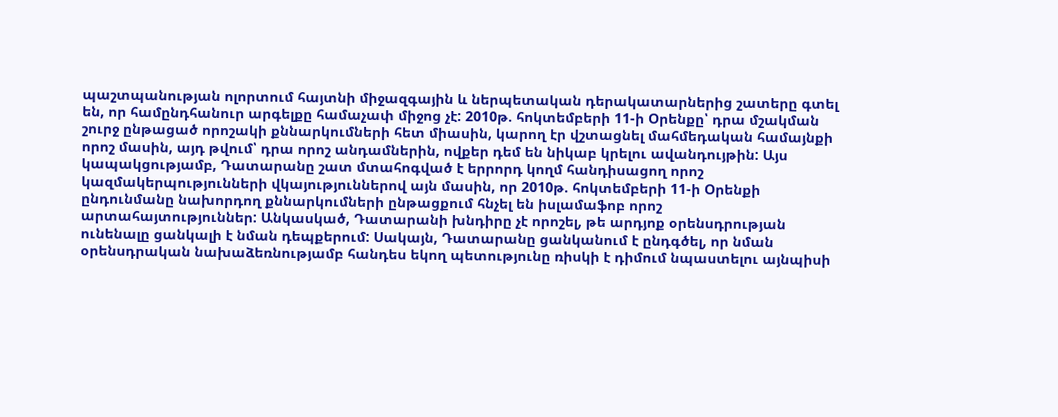պաշտպանության ոլորտում հայտնի միջազգային և ներպետական դերակատարներից շատերը գտել են, որ համընդհանուր արգելքը համաչափ միջոց չէ: 2010թ. հոկտեմբերի 11-ի Օրենքը՝ դրա մշակման շուրջ ընթացած որոշակի քննարկումների հետ միասին, կարող էր վշտացնել մահմեդական համայնքի որոշ մասին, այդ թվում՝ դրա որոշ անդամներին, ովքեր դեմ են նիկաբ կրելու ավանդույթին: Այս կապակցությամբ, Դատարանը շատ մտահոգված է երրորդ կողմ հանդիսացող որոշ կազմակերպությունների վկայություններով այն մասին, որ 2010թ. հոկտեմբերի 11-ի Օրենքի ընդունմանը նախորդող քննարկումների ընթացքում հնչել են իսլամաֆոբ որոշ արտահայտություններ: Անկասկած, Դատարանի խնդիրը չէ որոշել, թե արդյոք օրենսդրության ունենալը ցանկալի է նման դեպքերում: Սակայն, Դատարանը ցանկանում է ընդգծել, որ նման օրենսդրական նախաձեռնությամբ հանդես եկող պետությունը ռիսկի է դիմում նպաստելու այնպիսի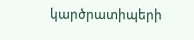կարծրատիպերի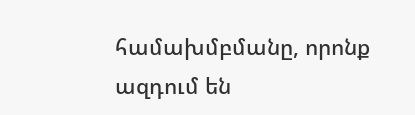համախմբմանը, որոնք ազդում են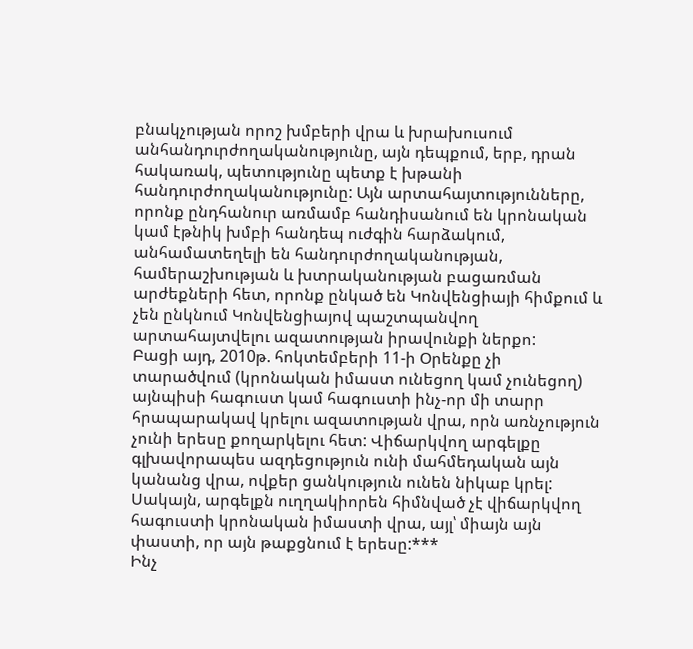բնակչության որոշ խմբերի վրա և խրախուսում անհանդուրժողականությունը, այն դեպքում, երբ, դրան հակառակ, պետությունը պետք է խթանի հանդուրժողականությունը: Այն արտահայտությունները, որոնք ընդհանուր առմամբ հանդիսանում են կրոնական կամ էթնիկ խմբի հանդեպ ուժգին հարձակում, անհամատեղելի են հանդուրժողականության, համերաշխության և խտրականության բացառման արժեքների հետ, որոնք ընկած են Կոնվենցիայի հիմքում և չեն ընկնում Կոնվենցիայով պաշտպանվող արտահայտվելու ազատության իրավունքի ներքո:
Բացի այդ, 2010թ. հոկտեմբերի 11-ի Օրենքը չի տարածվում (կրոնական իմաստ ունեցող կամ չունեցող) այնպիսի հագուստ կամ հագուստի ինչ-որ մի տարր հրապարակավ կրելու ազատության վրա, որն առնչություն չունի երեսը քողարկելու հետ: Վիճարկվող արգելքը գլխավորապես ազդեցություն ունի մահմեդական այն կանանց վրա, ովքեր ցանկություն ունեն նիկաբ կրել: Սակայն, արգելքն ուղղակիորեն հիմնված չէ վիճարկվող հագուստի կրոնական իմաստի վրա, այլ՝ միայն այն փաստի, որ այն թաքցնում է երեսը:***
Ինչ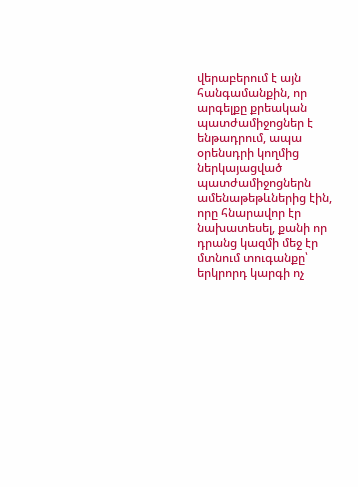վերաբերում է այն հանգամանքին, որ արգելքը քրեական պատժամիջոցներ է ենթադրում, ապա օրենսդրի կողմից ներկայացված պատժամիջոցներն ամենաթեթևներից էին, որը հնարավոր էր նախատեսել, քանի որ դրանց կազմի մեջ էր մտնում տուգանքը՝ երկրորդ կարգի ոչ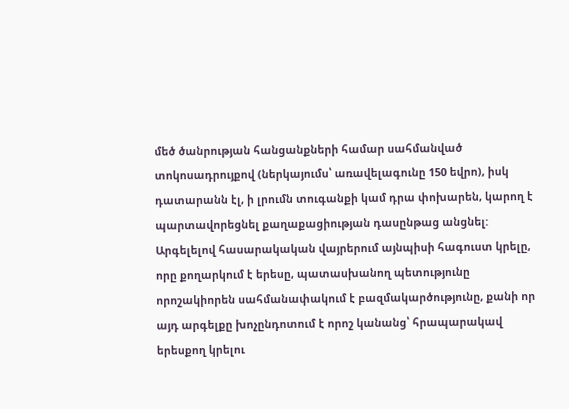մեծ ծանրության հանցանքների համար սահմանված տոկոսադրույքով (ներկայումս՝ առավելագունը 150 եվրո), իսկ դատարանն էլ, ի լրումն տուգանքի կամ դրա փոխարեն, կարող է պարտավորեցնել քաղաքացիության դասընթաց անցնել:
Արգելելով հասարակական վայրերում այնպիսի հագուստ կրելը, որը քողարկում է երեսը, պատասխանող պետությունը որոշակիորեն սահմանափակում է բազմակարծությունը, քանի որ այդ արգելքը խոչընդոտում է որոշ կանանց՝ հրապարակավ երեսքող կրելու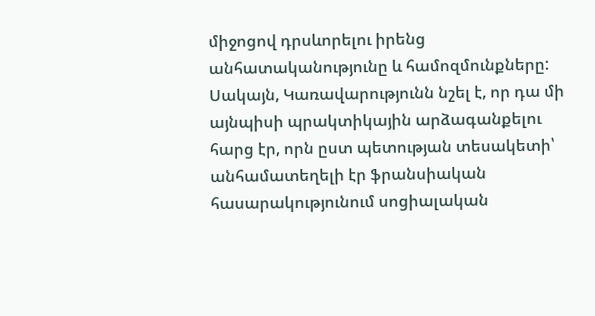միջոցով դրսևորելու իրենց անհատականությունը և համոզմունքները: Սակայն, Կառավարությունն նշել է, որ դա մի այնպիսի պրակտիկային արձագանքելու հարց էր, որն ըստ պետության տեսակետի՝ անհամատեղելի էր ֆրանսիական հասարակությունում սոցիալական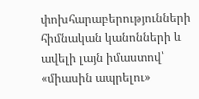փոխհարաբերությունների հիմնական կանոնների և ավելի լայն իմաստով՝ «միասին ապրելու»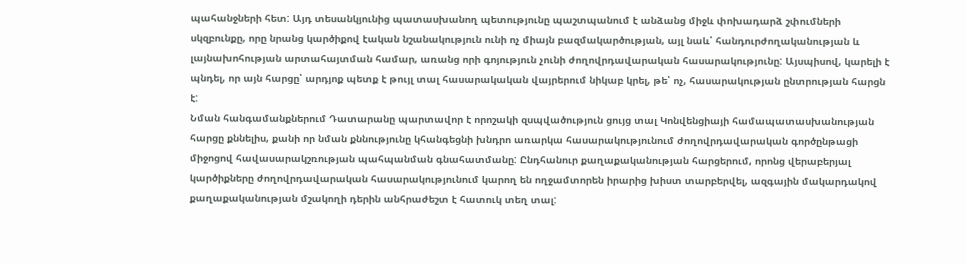պահանջների հետ: Այդ տեսանկյունից պատասխանող պետությունը պաշտպանում է անձանց միջև փոխադարձ շփումների սկզբունքը, որը նրանց կարծիքով էական նշանակություն ունի ոչ միայն բազմակարծության, այլ նաև՝ հանդուրժողականության և լայնախոհության արտահայտման համար, առանց որի գոյություն չունի ժողովրդավարական հասարակությունը: Այսպիսով, կարելի է պնդել, որ այն հարցը՝ արդյոք պետք է թույլ տալ հասարակական վայրերում նիկաբ կրել, թե՝ ոչ, հասարակության ընտրության հարցն է:
Նման հանգամանքներում Դատարանը պարտավոր է որոշակի զսպվածություն ցույց տալ Կոնվենցիայի համապատասխանության հարցը քննելիս, քանի որ նման քննությունը կհանգեցնի խնդրո առարկա հասարակությունում ժողովրդավարական գործընթացի միջոցով հավասարակշռության պահպանման գնահատմանը: Ընդհանուր քաղաքականության հարցերում, որոնց վերաբերյալ կարծիքները ժողովրդավարական հասարակությունում կարող են ողջամտորեն իրարից խիստ տարբերվել, ազգային մակարդակով քաղաքականության մշակողի դերին անհրաժեշտ է հատուկ տեղ տալ: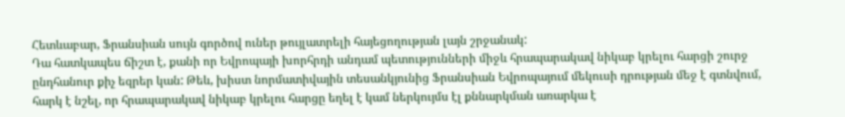Հետևաբար, Ֆրանսիան սույն գործով ուներ թույլատրելի հայեցողության լայն շրջանակ:
Դա հատկապես ճիշտ է, քանի որ Եվրոպայի խորհրդի անդամ պետությունների միջև հրապարակավ նիկաբ կրելու հարցի շուրջ ընդհանուր քիչ եզրեր կան: Թեև, խիստ նորմատիվային տեսանկյունից Ֆրանսիան Եվրոպայում մեկուսի դրության մեջ է գտնվում, հարկ է նշել, որ հրապարակավ նիկաբ կրելու հարցը եղել է կամ ներկույմս էլ քննարկման առարկա է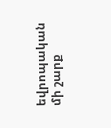եվրոպական մի շարք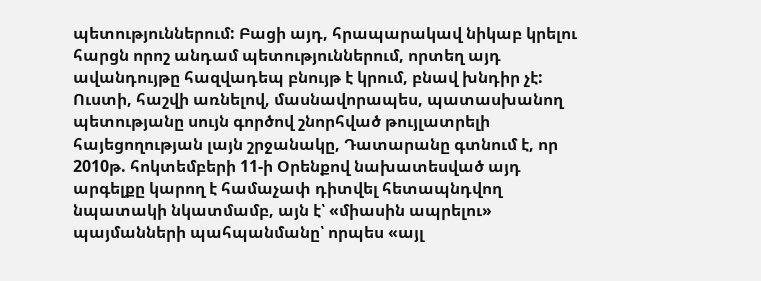պետություններում: Բացի այդ, հրապարակավ նիկաբ կրելու հարցն որոշ անդամ պետություններում, որտեղ այդ ավանդույթը հազվադեպ բնույթ է կրում, բնավ խնդիր չէ:
Ուստի, հաշվի առնելով, մասնավորապես, պատասխանող պետությանը սույն գործով շնորհված թույլատրելի հայեցողության լայն շրջանակը, Դատարանը գտնում է, որ 2010թ. հոկտեմբերի 11-ի Օրենքով նախատեսված այդ արգելքը կարող է համաչափ դիտվել հետապնդվող նպատակի նկատմամբ, այն է՝ «միասին ապրելու» պայմանների պահպանմանը՝ որպես «այլ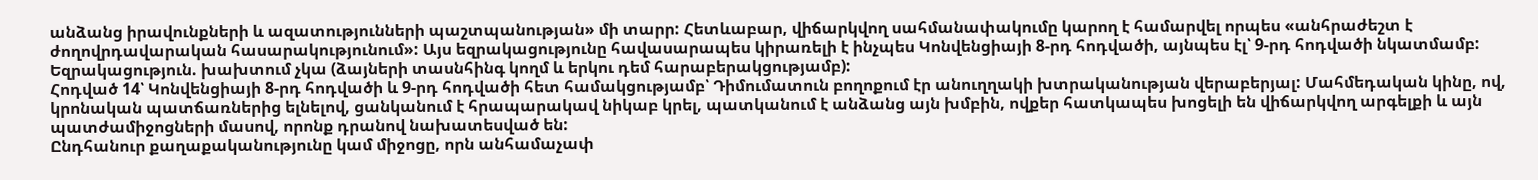անձանց իրավունքների և ազատությունների պաշտպանության» մի տարր: Հետևաբար, վիճարկվող սահմանափակումը կարող է համարվել որպես «անհրաժեշտ է ժողովրդավարական հասարակությունում»: Այս եզրակացությունը հավասարապես կիրառելի է ինչպես Կոնվենցիայի 8-րդ հոդվածի, այնպես էլ՝ 9-րդ հոդվածի նկատմամբ:
Եզրակացություն. խախտում չկա (ձայների տասնհինգ կողմ և երկու դեմ հարաբերակցությամբ):
Հոդված 14՝ Կոնվենցիայի 8-րդ հոդվածի և 9-րդ հոդվածի հետ համակցությամբ՝ Դիմումատուն բողոքում էր անուղղակի խտրականության վերաբերյալ: Մահմեդական կինը, ով, կրոնական պատճառներից ելնելով, ցանկանում է հրապարակավ նիկաբ կրել, պատկանում է անձանց այն խմբին, ովքեր հատկապես խոցելի են վիճարկվող արգելքի և այն պատժամիջոցների մասով, որոնք դրանով նախատեսված են:
Ընդհանուր քաղաքականությունը կամ միջոցը, որն անհամաչափ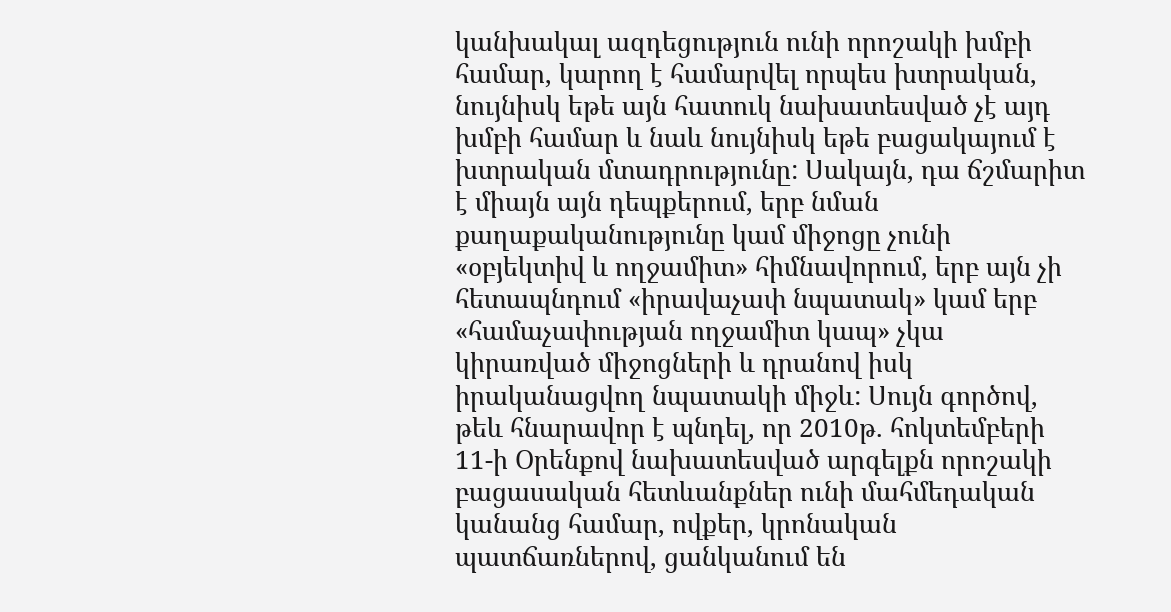կանխակալ ազդեցություն ունի որոշակի խմբի համար, կարող է համարվել որպես խտրական, նույնիսկ եթե այն հատուկ նախատեսված չէ այդ խմբի համար և նաև նույնիսկ եթե բացակայում է խտրական մտադրությունը: Սակայն, դա ճշմարիտ է միայն այն դեպքերում, երբ նման քաղաքականությունը կամ միջոցը չունի «օբյեկտիվ և ողջամիտ» հիմնավորում, երբ այն չի հետապնդում «իրավաչափ նպատակ» կամ երբ «համաչափության ողջամիտ կապ» չկա կիրառված միջոցների և դրանով իսկ իրականացվող նպատակի միջև: Սույն գործով, թեև հնարավոր է պնդել, որ 2010թ. հոկտեմբերի 11-ի Օրենքով նախատեսված արգելքն որոշակի բացասական հետևանքներ ունի մահմեդական կանանց համար, ովքեր, կրոնական պատճառներով, ցանկանում են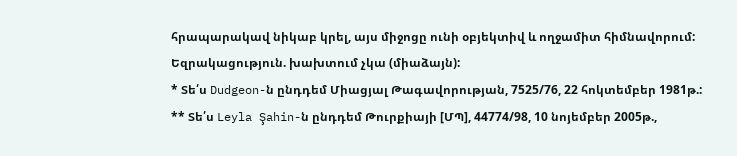հրապարակավ նիկաբ կրել, այս միջոցը ունի օբյեկտիվ և ողջամիտ հիմնավորում:
Եզրակացություն. խախտում չկա (միաձայն):
* Տե՛ս Dudgeon-ն ընդդեմ Միացյալ Թագավորության, 7525/76, 22 հոկտեմբեր 1981թ.:
** Տե՛ս Leyla Şahin-ն ընդդեմ Թուրքիայի [ՄՊ], 44774/98, 10 նոյեմբեր 2005թ.,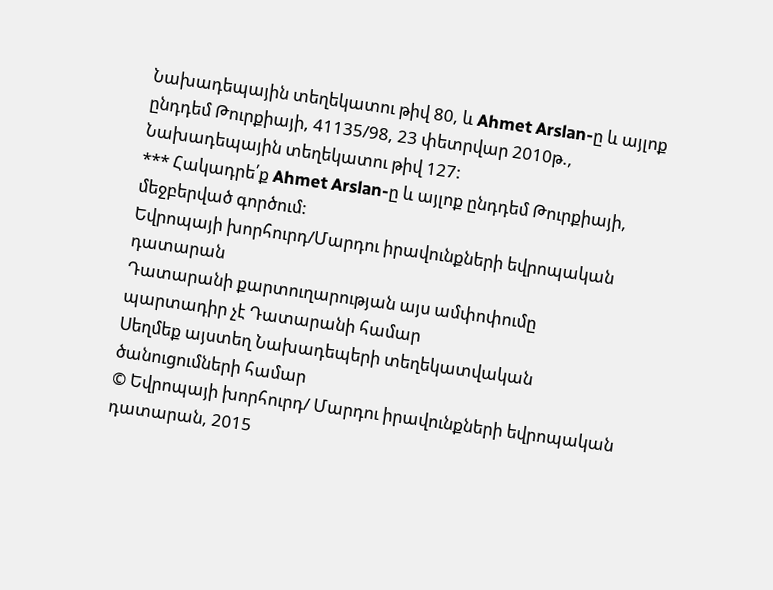Նախադեպային տեղեկատու թիվ 80, և Ahmet Arslan-ը և այլոք ընդդեմ Թուրքիայի, 41135/98, 23 փետրվար 2010թ., Նախադեպային տեղեկատու թիվ 127:
*** Հակադրե՛ք Ahmet Arslan-ը և այլոք ընդդեմ Թուրքիայի, մեջբերված գործում:
Եվրոպայի խորհուրդ/Մարդու իրավունքների եվրոպական դատարան
Դատարանի քարտուղարության այս ամփոփումը պարտադիր չէ Դատարանի համար
Սեղմեք այստեղ Նախադեպերի տեղեկատվական ծանուցումների համար
© Եվրոպայի խորհուրդ/ Մարդու իրավունքների եվրոպական դատարան, 2015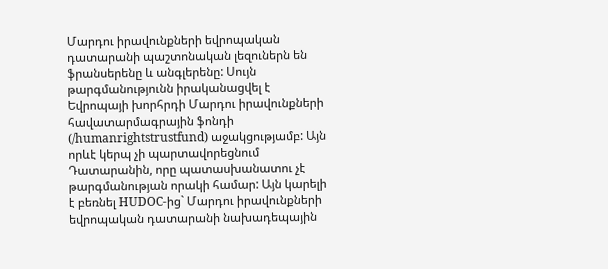Մարդու իրավունքների եվրոպական դատարանի պաշտոնական լեզուներն են ֆրանսերենը և անգլերենը: Սույն թարգմանությունն իրականացվել է Եվրոպայի խորհրդի Մարդու իրավունքների հավատարմագրային ֆոնդի (/humanrightstrustfund) աջակցությամբ: Այն որևէ կերպ չի պարտավորեցնում Դատարանին, որը պատասխանատու չէ թարգմանության որակի համար: Այն կարելի է բեռնել HUDOC-ից` Մարդու իրավունքների եվրոպական դատարանի նախադեպային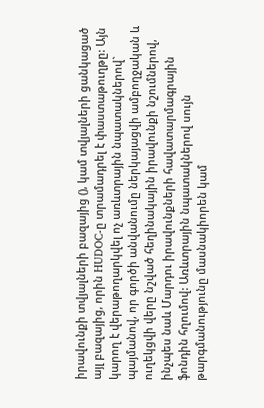իրավունքի տվյալների բազայից (), կամ տվյալների ցանկացած այլ բազայից, որին HUDOC-ը տրամադրել է փաստաթուղթը: Այն կարող է վերաթողարկվել ոչ առևտրային նպատակներով` պայմանով, որ գործի անվանումը ներկայացվի ամբողջական և ուղեկցվի վերը նշված հեղինակային իրավունքի նշումներով, ինչպես նաև Մարդու իրավունքների հավատարմագրային ֆոնդին հղումով: Առևտրային նպատակներով սույն թարգմանությունը մասնակիորեն կամ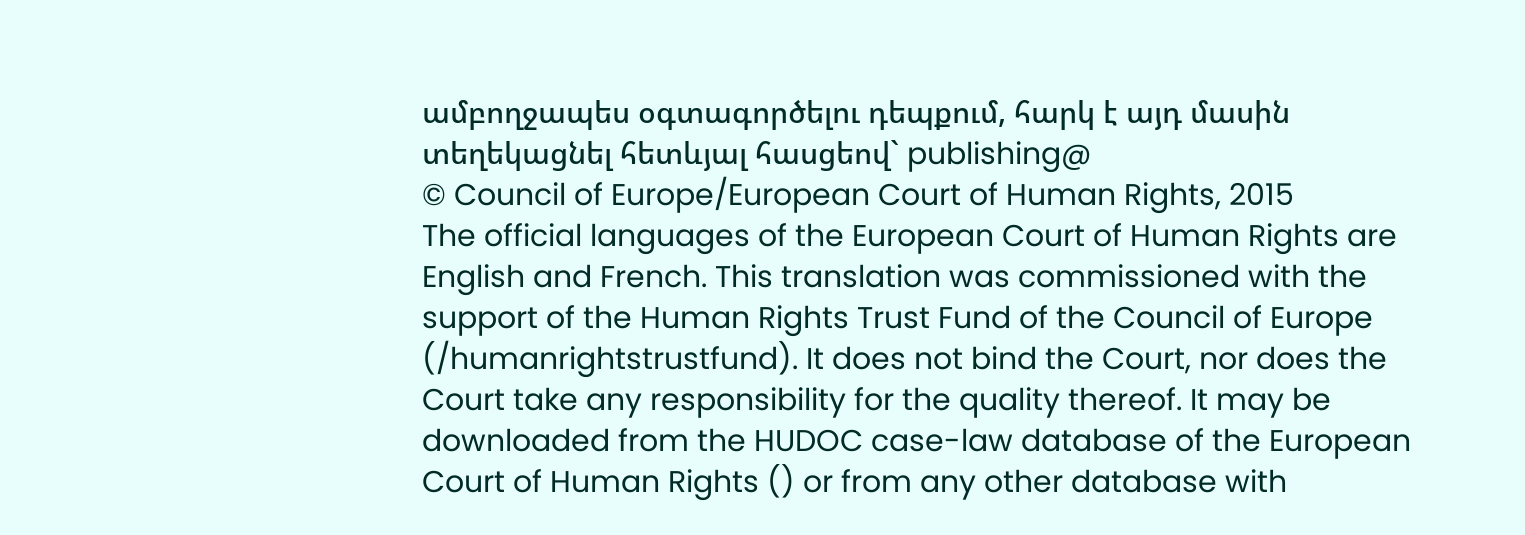ամբողջապես օգտագործելու դեպքում, հարկ է այդ մասին տեղեկացնել հետևյալ հասցեով` publishing@
© Council of Europe/European Court of Human Rights, 2015
The official languages of the European Court of Human Rights are English and French. This translation was commissioned with the support of the Human Rights Trust Fund of the Council of Europe (/humanrightstrustfund). It does not bind the Court, nor does the Court take any responsibility for the quality thereof. It may be downloaded from the HUDOC case-law database of the European Court of Human Rights () or from any other database with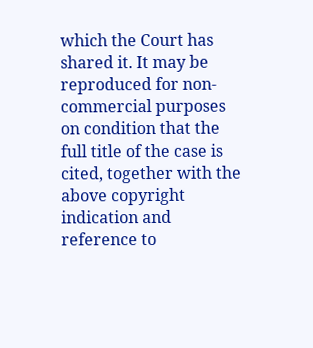which the Court has shared it. It may be reproduced for non-commercial purposes on condition that the full title of the case is cited, together with the above copyright indication and reference to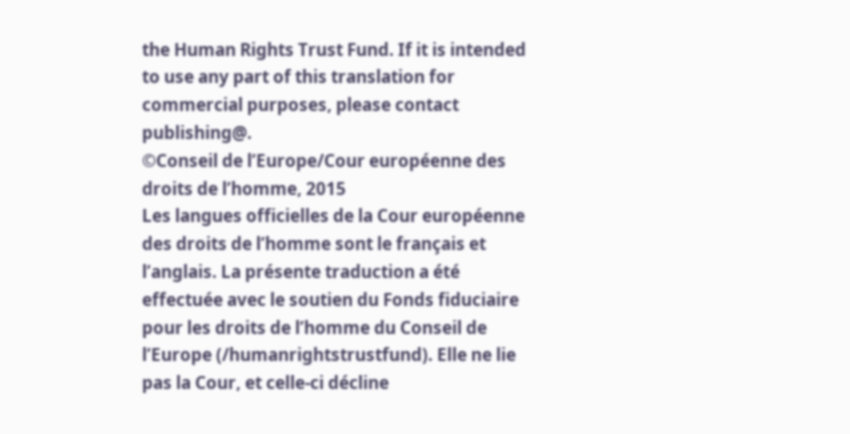the Human Rights Trust Fund. If it is intended to use any part of this translation for commercial purposes, please contact publishing@.
©Conseil de l’Europe/Cour européenne des droits de l’homme, 2015
Les langues officielles de la Cour européenne des droits de l’homme sont le français et l’anglais. La présente traduction a été effectuée avec le soutien du Fonds fiduciaire pour les droits de l’homme du Conseil de l’Europe (/humanrightstrustfund). Elle ne lie pas la Cour, et celle-ci décline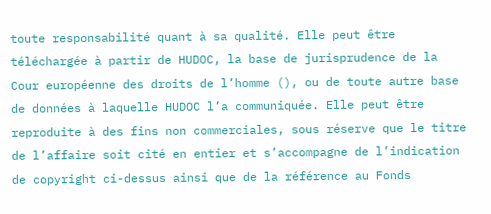toute responsabilité quant à sa qualité. Elle peut être téléchargée à partir de HUDOC, la base de jurisprudence de la Cour européenne des droits de l’homme (), ou de toute autre base de données à laquelle HUDOC l’a communiquée. Elle peut être reproduite à des fins non commerciales, sous réserve que le titre de l’affaire soit cité en entier et s’accompagne de l’indication de copyright ci-dessus ainsi que de la référence au Fonds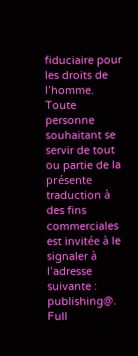fiduciaire pour les droits de l’homme. Toute personne souhaitant se servir de tout ou partie de la présente traduction à des fins commerciales est invitée à le signaler à l’adresse suivante : publishing@.
Full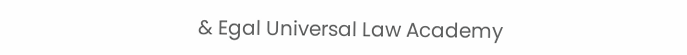& Egal Universal Law Academy